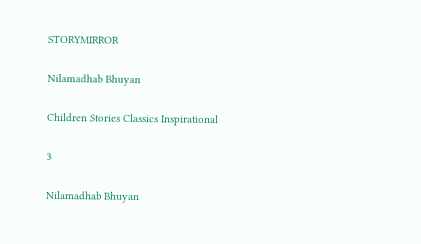STORYMIRROR

Nilamadhab Bhuyan

Children Stories Classics Inspirational

3

Nilamadhab Bhuyan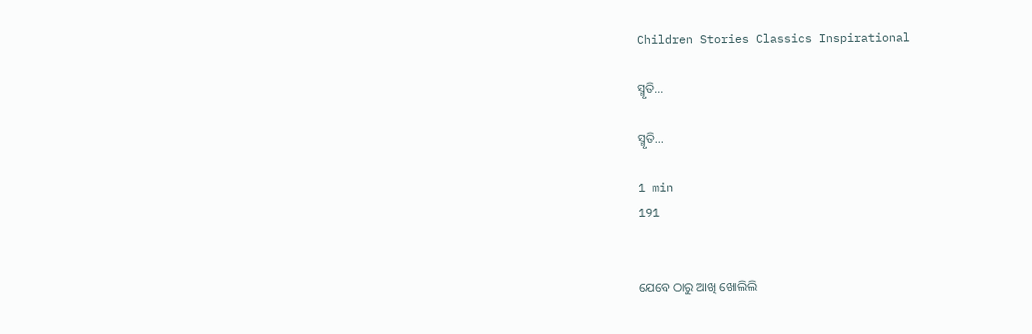Children Stories Classics Inspirational

ସ୍ମୃତି...

ସ୍ମୃତି...

1 min
191


ଯେବେ ଠାରୁ ଆଖି ଖୋଲିଲି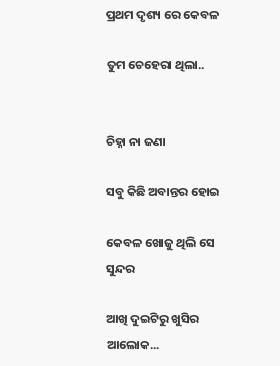ପ୍ରଥମ ଦୃଶ୍ୟ ରେ କେବଳ

ତୁମ ଚେହେରା ଥିଲା..


ଚିହ୍ନା ନା ଜଣା

ସବୁ କିଛି ଅବାନ୍ତର ହୋଇ

କେବଳ ଖୋଜୁ ଥିଲି ସେ ସୁନ୍ଦର

ଆଖି ଦୁଇଟିରୁ ଖୁସିର ଆଲୋକ...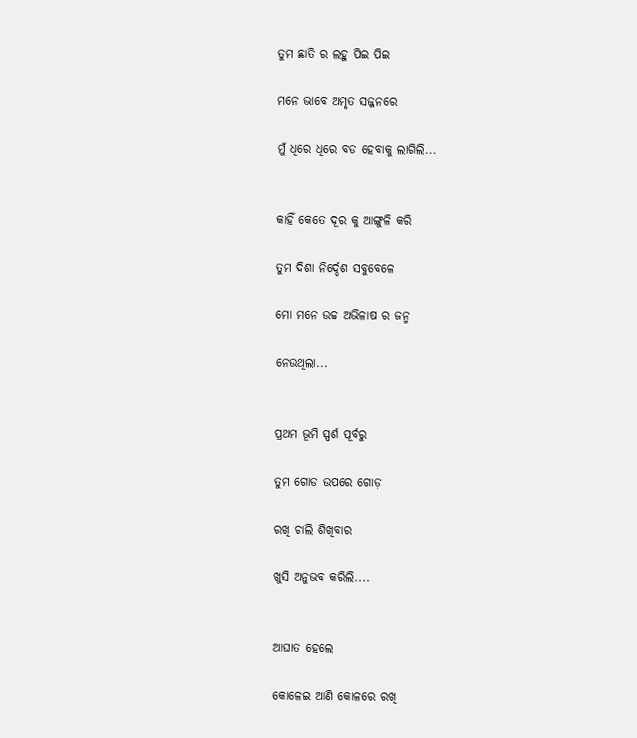ତୁମ ଛାତି ର ଲହୁ ପିଇ ପିଇ

ମନେ ଭାବେ ଅମୃତ ସଜ୍ଜନରେ

ମୁଁ ଧିରେ ଧିରେ ବଡ ହେବାକୁ ଲାଗିଲି...


କାହିଁ କେତେ ଦୂର କୁ ଆଙ୍ଗୁଳି କରି

ତୁମ ଦିଶା ନିର୍ଦ୍ଦେଶ ସବୁବେଳେ

ମୋ ମନେ ଉଚ୍ଚ ଅଭିଳାଷ ର ଜନ୍ମ

ନେଉଥିଲା...


ପ୍ରଥମ ଭୂମି ସ୍ପର୍ଶ ପୂର୍ବରୁ

ତୁମ ଗୋଡ ଉପରେ ଗୋଡ଼

ରଖି ଚାଲି ଶିଖିବାର

ଖୁସି ଅନୁଭବ କରିଲି....


ଆଘାତ ହେଲେ

କୋଳେଇ ଆଣି କୋଳରେ ରଖି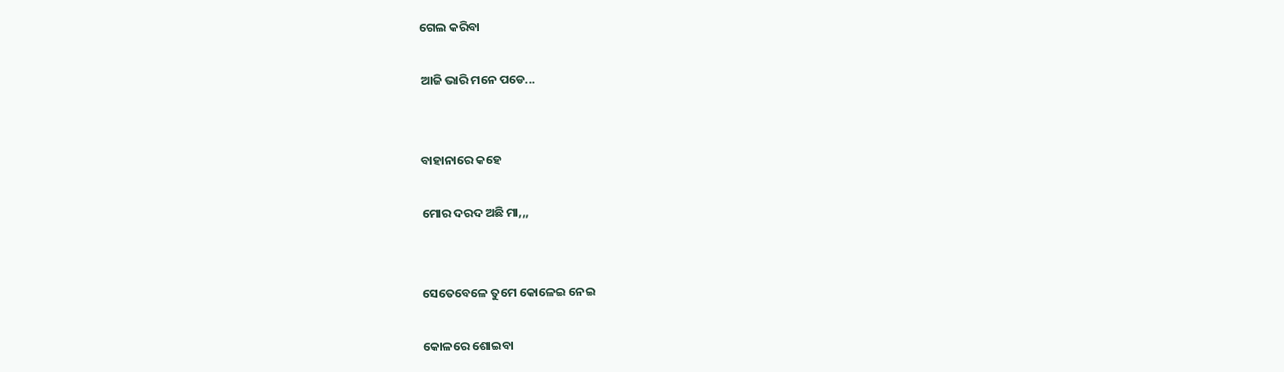ଗେଲ କରିବା

ଆଜି ଭାରି ମନେ ପଡେ...


ବାହାନାରେ କହେ

ମୋର ଦରଦ ଅଛି ମା,,,


ସେତେବେଳେ ତୁମେ କୋଳେଇ ନେଇ

କୋଳରେ ଶୋଇବା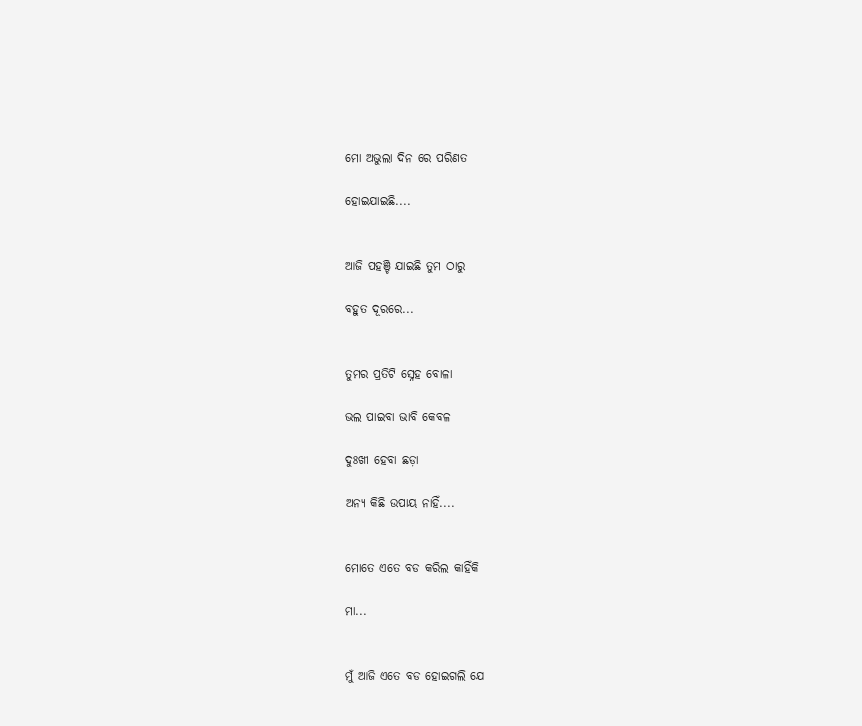ମୋ ଅଭୁଲା ଦିନ ରେ ପରିଣତ

ହୋଇଯାଇଛି....


ଆଜି ପହଞ୍ଚି ଯାଇଛି ତୁମ ଠାରୁ

ବହୁତ ଦୂରରେ...


ତୁମର ପ୍ରତିଟି ସ୍ନେହ ବୋଳା

ଭଲ ପାଇବା ଭାବି କେବଳ

ଦୁଃଖୀ ହେବା ଛଡ଼ା

ଅନ୍ୟ କିଛି ଉପାୟ ନାହିଁ....


ମୋତେ ଏତେ ବଡ କରିଲ କାହିଁକି

ମା...


ମୁଁ ଆଜି ଏତେ ବଡ ହୋଇଗଲି ଯେ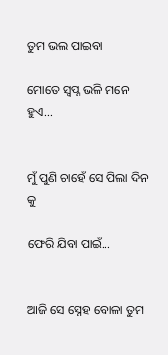ତୁମ ଭଲ ପାଇବା

ମୋତେ ସ୍ବପ୍ନ ଭଳି ମନେ ହୁଏ...


ମୁଁ ପୁଣି ଚାହେଁ ସେ ପିଲା ଦିନ କୁ

ଫେରି ଯିବା ପାଇଁ...


ଆଜି ସେ ସ୍ନେହ ବୋଳା ତୁମ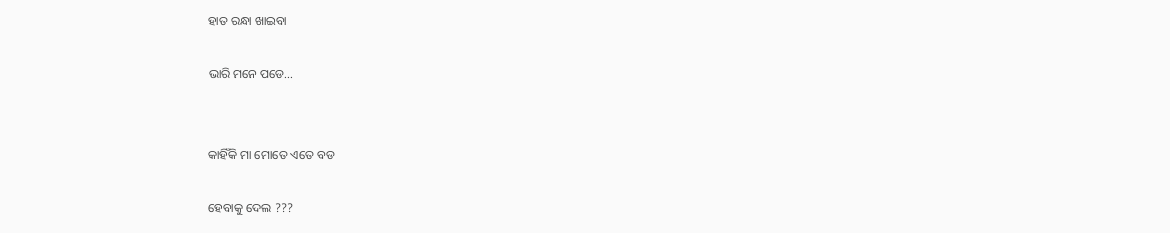ହାତ ରନ୍ଧା ଖାଇବା

ଭାରି ମନେ ପଡେ...


କାହିଁକି ମା ମୋତେ ଏତେ ବଡ

ହେବାକୁ ଦେଲ ???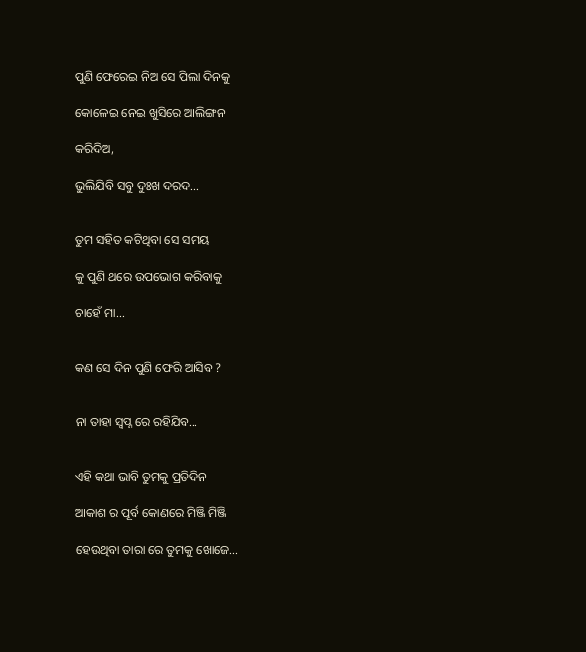ପୁଣି ଫେରେଇ ନିଅ ସେ ପିଲା ଦିନକୁ

କୋଳେଇ ନେଇ ଖୁସିରେ ଆଲିଙ୍ଗନ

କରିଦିଅ,

ଭୁଲିଯିବି ସବୁ ଦୁଃଖ ଦରଦ...


ତୁମ ସହିତ କଟିଥିବା ସେ ସମୟ

କୁ ପୁଣି ଥରେ ଉପଭୋଗ କରିବାକୁ

ଚାହେଁ ମା...


କଣ ସେ ଦିନ ପୁଣି ଫେରି ଆସିବ ?


ନା ତାହା ସ୍ଵପ୍ନ ରେ ରହିଯିବ...


ଏହି କଥା ଭାବି ତୁମକୁ ପ୍ରତିଦିନ

ଆକାଶ ର ପୂର୍ବ କୋଣରେ ମିଞ୍ଜି ମିଞ୍ଜି

ହେଉଥିବା ତାରା ରେ ତୁମକୁ ଖୋଜେ...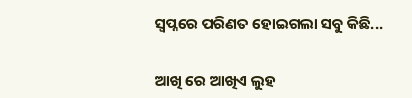ସ୍ଵପ୍ନରେ ପରିଣତ ହୋଇଗଲା ସବୁ କିଛି...


ଆଖି ରେ ଆଖିଏ ଲୁହ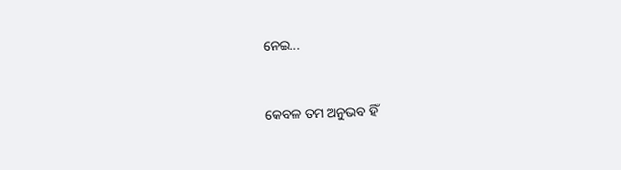ନେଇ...


କେବଳ ତମ ଅନୁଭବ ହିଁ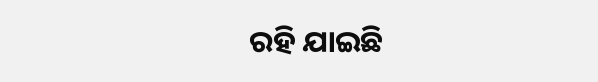ରହି ଯାଇଛି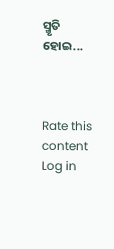ସ୍ମୃତି ହୋଇ...



Rate this content
Log in